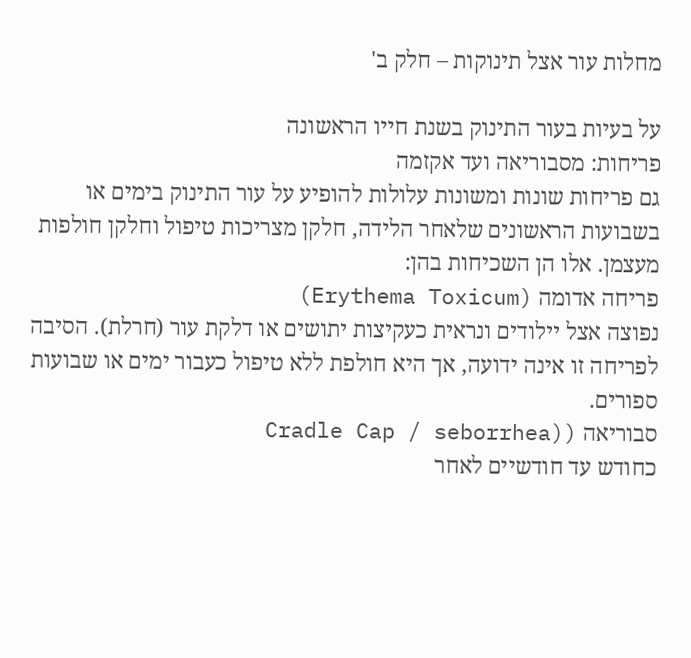מחלות עור אצל תינוקות – חלק ב'

על בעיות בעור התינוק בשנת חייו הראשונה
פריחות: מסבוריאה ועד אקזמה
גם פריחות שונות ומשונות עלולות להופיע על עור התינוק בימים או בשבועות הראשונים שלאחר הלידה, חלקן מצריכות טיפול וחלקן חולפות מעצמן. אלו הן השכיחות בהן:
פריחה אדומה (Erythema Toxicum)
נפוצה אצל יילודים ונראית כעקיצות יתושים או דלקת עור (חרלת). הסיבה לפריחה זו אינה ידועה, אך היא חולפת ללא טיפול כעבור ימים או שבועות ספורים.
סבוריאה ((Cradle Cap / seborrhea
כחודש עד חודשיים לאחר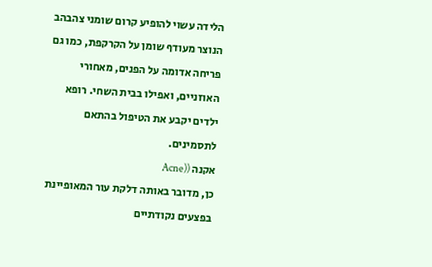הלידה עשוי להופיע קרום שומני צהבהב הנוצר מעודף שומן על הקרקפת, כמו גם פריחה אדומה על הפנים, מאחורי האוזניים, ואפילו בבית השחי. רופא ילדים יקבע את הטיפול בהתאם לתסמינים.
אקנה ((Acne
כן, מדובר באותה דלקת עור המאופיינת בפצעים נקודתיים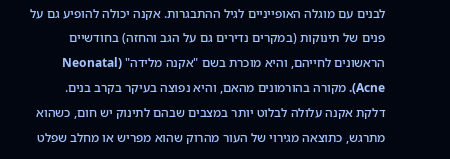לבנים עם מוגלה האופייניים לגיל ההתבגרות. אקנה יכולה להופיע גם על פנים של תינוקות (במקרים נדירים גם על הגב והחזה) בחודשיים הראשונים לחייהם, והיא מוכרת בשם "אקנה מלידה" (Neonatal Acne). מקורה בהורמונים מהאם, והיא נפוצה בעיקר בקרב בנים.
דלקת אקנה עלולה לבלוט יותר במצבים שבהם לתינוק יש חום, כשהוא מתרגש, כתוצאה מגירוי של העור מהרוק שהוא מפריש או מחלב שפלט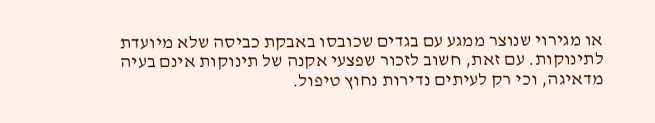או מגירוי שנוצר ממגע עם בגדים שכובסו באבקת כביסה שלא מיועדת לתינוקות. עם זאת, חשוב לזכור שפצעי אקנה של תינוקות אינם בעיה מדאיגה, וכי רק לעיתים נדירות נחוץ טיפול.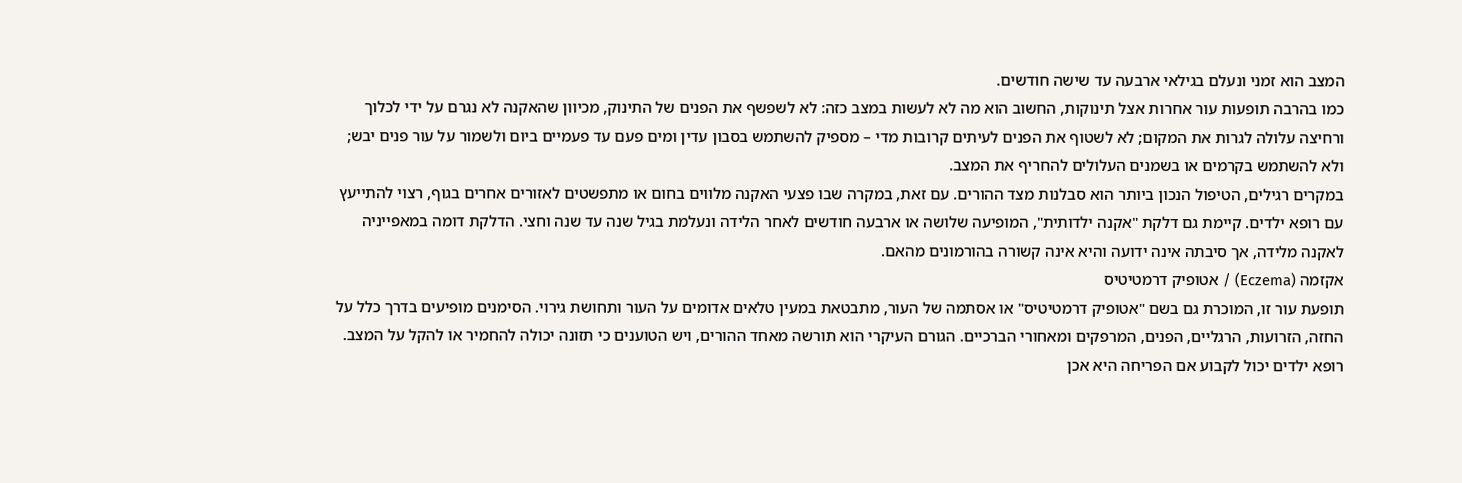המצב הוא זמני ונעלם בגילאי ארבעה עד שישה חודשים.
כמו בהרבה תופעות עור אחרות אצל תינוקות, החשוב הוא מה לא לעשות במצב כזה: לא לשפשף את הפנים של התינוק, מכיוון שהאקנה לא נגרם על ידי לכלוך ורחיצה עלולה לגרות את המקום; לא לשטוף את הפנים לעיתים קרובות מדי – מספיק להשתמש בסבון עדין ומים פעם עד פעמיים ביום ולשמור על עור פנים יבש; ולא להשתמש בקרמים או בשמנים העלולים להחריף את המצב.
במקרים רגילים, הטיפול הנכון ביותר הוא סבלנות מצד ההורים. עם זאת, במקרה שבו פצעי האקנה מלווים בחום או מתפשטים לאזורים אחרים בגוף, רצוי להתייעץ עם רופא ילדים. קיימת גם דלקת "אקנה ילדותית", המופיעה שלושה או ארבעה חודשים לאחר הלידה ונעלמת בגיל שנה עד שנה וחצי. הדלקת דומה במאפייניה לאקנה מלידה, אך סיבתה אינה ידועה והיא אינה קשורה בהורמונים מהאם.
אקזמה (Eczema) / אטופיק דרמטיטיס
תופעת עור זו, המוכרת גם בשם "אטופיק דרמטיטיס" או אסתמה של העור, מתבטאת במעין טלאים אדומים על העור ותחושת גירוי. הסימנים מופיעים בדרך כלל על החזה, הזרועות, הרגליים, הפנים, המרפקים ומאחורי הברכיים. הגורם העיקרי הוא תורשה מאחד ההורים, ויש הטוענים כי תזונה יכולה להחמיר או להקל על המצב. רופא ילדים יכול לקבוע אם הפריחה היא אכן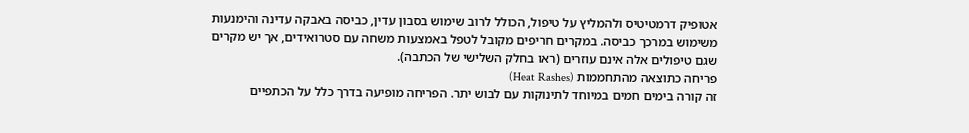אטופיק דרמטיטיס ולהמליץ על טיפול, הכולל לרוב שימוש בסבון עדין, כביסה באבקה עדינה והימנעות משימוש במרכך כביסה. במקרים חריפים מקובל לטפל באמצעות משחה עם סטרואידים, אך יש מקרים שגם טיפולים אלה אינם עוזרים (ראו בחלק השלישי של הכתבה).
פריחה כתוצאה מהתחממות (Heat Rashes)
זה קורה בימים חמים במיוחד לתינוקות עם לבוש יתר. הפריחה מופיעה בדרך כלל על הכתפיים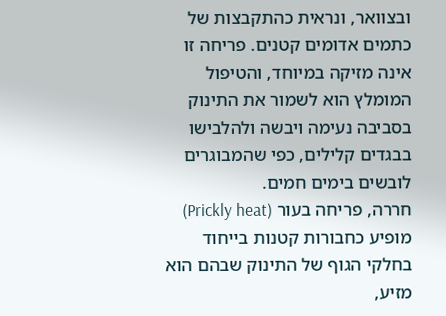ובצוואר, ונראית כהתקבצות של כתמים אדומים קטנים. פריחה זו אינה מזיקה במיוחד, והטיפול המומלץ הוא לשמור את התינוק בסביבה נעימה ויבשה ולהלבישו בבגדים קלילים, כפי שהמבוגרים לובשים בימים חמים.
חררה, פריחה בעור (Prickly heat)
מופיע כחבורות קטנות בייחוד בחלקי הגוף של התינוק שבהם הוא מזיע,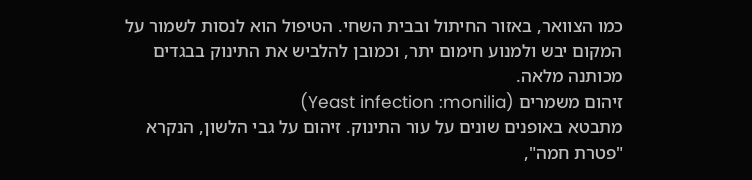כמו הצוואר, באזור החיתול ובבית השחי. הטיפול הוא לנסות לשמור על המקום יבש ולמנוע חימום יתר, וכמובן להלביש את התינוק בבגדים מכותנה מלאה.
זיהום משמרים (Yeast infection :monilia)
מתבטא באופנים שונים על עור התינוק. זיהום על גבי הלשון, הנקרא "פטרת חמה",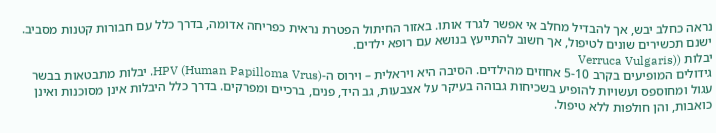נראה כחלב יבש, אך להבדיל מחלב אי אפשר לגרד אותו. באזור החיתול הפטרת נראית כפריחה אדומה, בדרך כלל עם חבורות קטנות מסביב. ישנם תכשירים שונים לטיפול, אך חשוב להתייעץ בנושא עם רופא ילדים.
יבלות ((Verruca Vulgaris
גידולים המופיעים בקרב 5-10 אחוזים מהילדים. הסיבה היא ויראלית – וירוס ה-HPV (Human Papilloma Vrus). יבלות מתבטאות בבשר עגול ומחוספס ועשויות להופיע בשכיחות גבוהה בעיקר על אצבעות, גב היד, פנים, ברכיים ומפרקים. בדרך כלל היבלות אינן מסוכנות ואינן כואבות, והן חולפות ללא טיפול.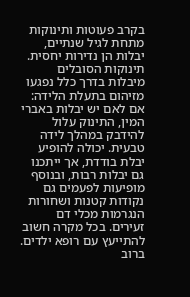בקרב פעוטות ותינוקות מתחת לגיל שנתיים, יבלות הן נדירות יחסית. תינוקות הסובלים מיבלות בדרך כלל נפגעו מזיהום בתעלת הלידה: אם לאם יש יבלות באברי המין, התינוק עלול להידבק במהלך לידה טבעית. יכולה להופיע יבלת בודדת, אך ייתכנו גם יבלות רבות, ובנוסף מופיעות לפעמים גם נקודות קטנות ושחורות הנגרמות מכלי דם זעירים. בכל מקרה חשוב להתייעץ עם רופא ילדים.
ברוב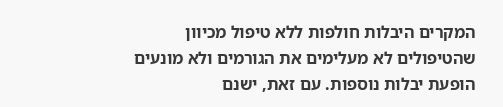המקרים היבלות חולפות ללא טיפול מכיוון שהטיפולים לא מעלימים את הגורמים ולא מונעים הופעת יבלות נוספות. עם זאת, ישנם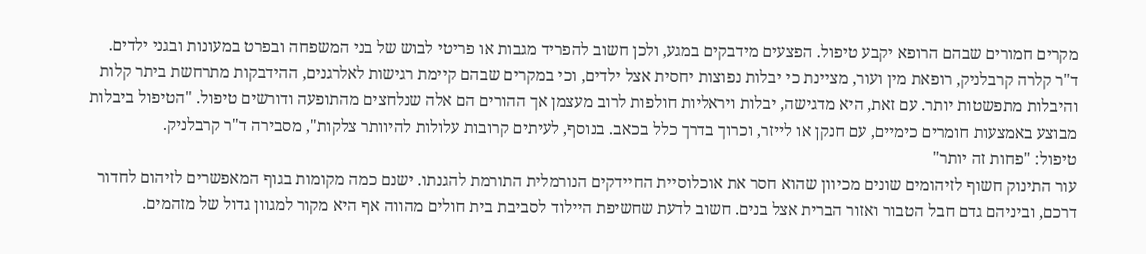מקרים חמורים שבהם הרופא יקבע טיפול. הפצעים מידבקים במגע, ולכן חשוב להפריד מגבות או פריטי לבוש של בני המשפחה ובפרט במעונות ובגני ילדים.
ד"ר קלרה קרבלניק, רופאת מין ועור, מציינת כי יבלות נפוצות יחסית אצל ילדים, וכי במקרים שבהם קיימת רגישות לאלרגנים, ההידבקות מתרחשת ביתר קלות והיבלות מתפשטות יותר. עם זאת, היא מדגישה, יבלות ויראליות חולפות לרוב מעצמן אך ההורים הם אלה שנלחצים מהתופעה ודורשים טיפול. "הטיפול ביבלות מבוצע באמצעות חומרים כימיים, עם חנקן או לייזר, וכרוך בדרך כלל בכאב. בנוסף, לעיתים קרובות עלולות להיוותר צלקות", מסבירה ד"ר קרבלניק.
טיפול: "פחות זה יותר"
עור התינוק חשוף לזיהומים שונים מכיוון שהוא חסר את אוכלוסיית החיידקים הנורמלית התורמת להגנתו. ישנם כמה מקומות בגוף המאפשרים לזיהום לחדור דרכם, וביניהם גדם חבל הטבור ואזור הברית אצל בנים. חשוב לדעת שחשיפת היילוד לסביבת בית חולים מהווה אף היא מקור למגוון גדול של מזהמים.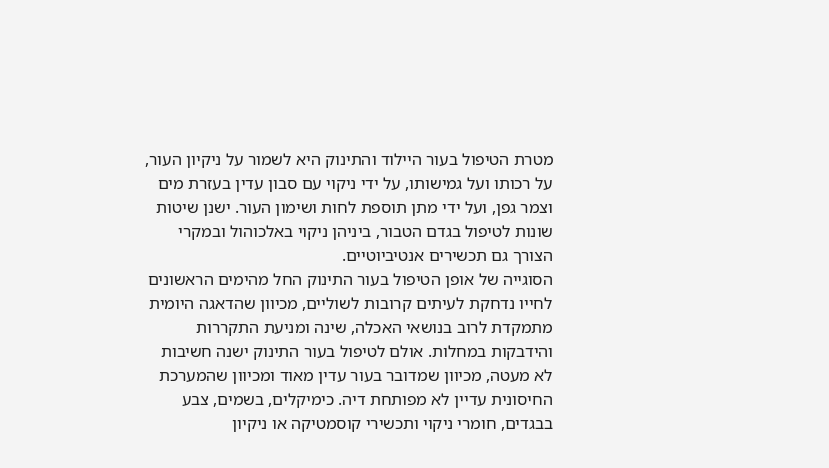מטרת הטיפול בעור היילוד והתינוק היא לשמור על ניקיון העור, על רכותו ועל גמישותו, על ידי ניקוי עם סבון עדין בעזרת מים וצמר גפן, ועל ידי מתן תוספת לחות ושימון העור. ישנן שיטות שונות לטיפול בגדם הטבור, ביניהן ניקוי באלכוהול ובמקרי הצורך גם תכשירים אנטיביוטיים.
הסוגייה של אופן הטיפול בעור התינוק החל מהימים הראשונים לחייו נדחקת לעיתים קרובות לשוליים, מכיוון שהדאגה היומית מתמקדת לרוב בנושאי האכלה, שינה ומניעת התקררות והידבקות במחלות. אולם לטיפול בעור התינוק ישנה חשיבות לא מעטה, מכיוון שמדובר בעור עדין מאוד ומכיוון שהמערכת החיסונית עדיין לא מפותחת דיה. כימיקלים, בשמים, צבע בבגדים, חומרי ניקוי ותכשירי קוסמטיקה או ניקיון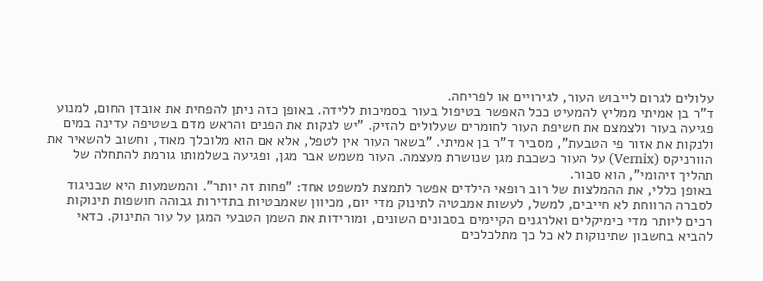עלולים לגרום לייבוש העור, לגירויים או לפריחה.
ד"ר בן אמיתי ממליץ להמעיט ככל האפשר בטיפול בעור בסמיכות ללידה. באופן כזה ניתן להפחית את אובדן החום, למנוע פגיעה בעור ולצמצם את חשיפת העור לחומרים שעלולים להזיק. "יש לנקות את הפנים והראש מדם בשטיפה עדינה במים ולנקות את אזור פי הטבעת", מסביר ד"ר בן אמיתי. "בשאר העור אין לטפל, אלא אם הוא מלוכלך מאוד, וחשוב להשאיר את הוורניקס (Vernix) על העור כשכבת מגן שנושרת מעצמה. העור משמש אבר מגן, ופגיעה בשלמותו גורמת להתחלה של תהליך זיהומי", הוא סבור.
באופן כללי, את ההמלצות של רוב רופאי הילדים אפשר לתמצת למשפט אחד: "פחות זה יותר". והמשמעות היא שבניגוד לסברה הרווחת לא חייבים, למשל, לעשות אמבטיה לתינוק מדי יום, מכיוון שאמבטיות בתדירות גבוהה חושפות תינוקות רכים ליותר מדי כימיקלים ואלרגנים הקיימים בסבונים השונים, ומורידות את השמן הטבעי המגן על עור התינוק. כדאי להביא בחשבון שתינוקות לא כל כך מתלכלכים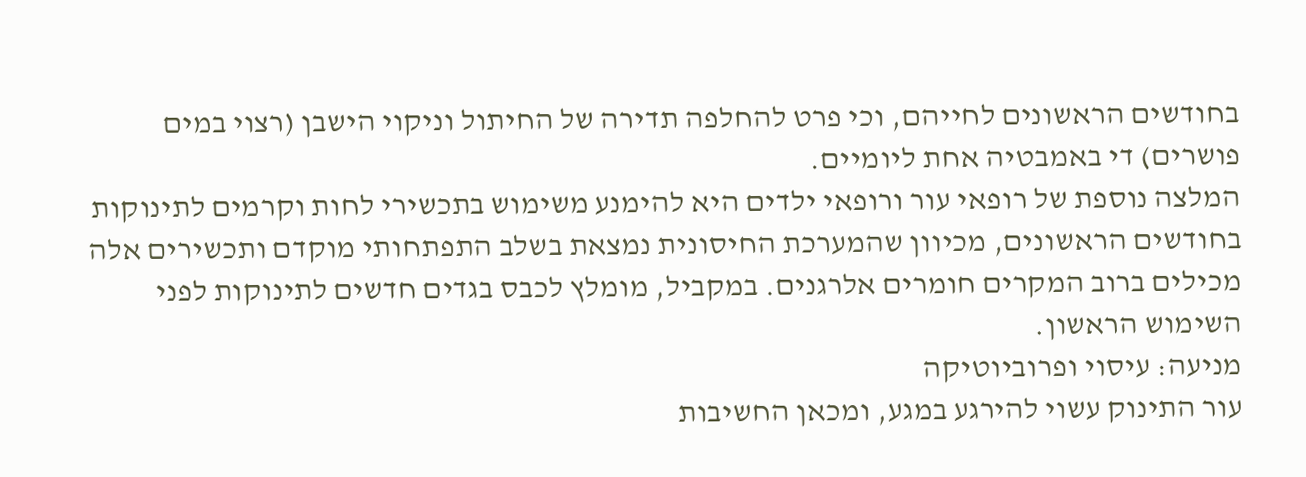בחודשים הראשונים לחייהם, וכי פרט להחלפה תדירה של החיתול וניקוי הישבן (רצוי במים פושרים) די באמבטיה אחת ליומיים.
המלצה נוספת של רופאי עור ורופאי ילדים היא להימנע משימוש בתכשירי לחות וקרמים לתינוקות בחודשים הראשונים, מכיוון שהמערכת החיסונית נמצאת בשלב התפתחותי מוקדם ותכשירים אלה מכילים ברוב המקרים חומרים אלרגנים. במקביל, מומלץ לכבס בגדים חדשים לתינוקות לפני השימוש הראשון.
מניעה: עיסוי ופרוביוטיקה
עור התינוק עשוי להירגע במגע, ומכאן החשיבות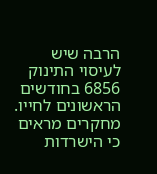הרבה שיש לעיסוי התינוק 6856 בחודשים הראשונים לחייו. מחקרים מראים כי הישרדות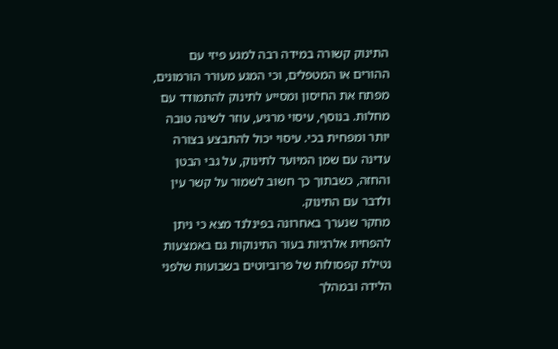התינוק קשורה במידה רבה למגע פיזי עם ההורים או המטפלים, וכי המגע מעורר הורמונים, מפתח את החיסון ומסייע לתינוק להתמודד עם מחלות. בנוסף, עיסוי מרגיע, עוזר לשינה טובה יותר ומפחית בכי. עיסוי יכול להתבצע בצורה עדינה עם שמן המיועד לתינוק, על גבי הבטן והחזה, כשבתוך כך חשוב לשמור על קשר עין ולדבר עם התינוק.
מחקר שנערך באחרונה בפינלנד מצא כי ניתן להפחית אלרגיות בעור התינוקות גם באמצעות נטילת קפסולות של פרוביוטים בשבועות שלפני הלידה ובמהלך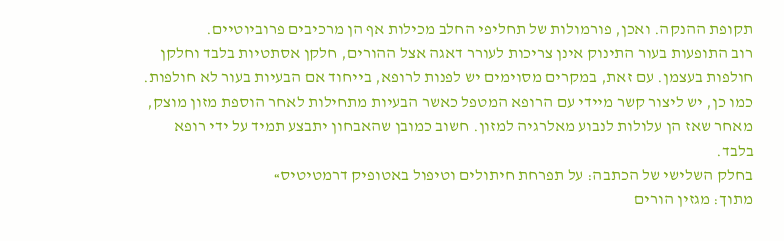תקופת ההנקה. ואכן, פורמולות של תחליפי החלב מכילות אף הן מרכיבים פרוביוטיים.
רוב התופעות בעור התינוק אינן צריכות לעורר דאגה אצל ההורים, חלקן אסתטיות בלבד וחלקן חולפות בעצמן. עם זאת, במקרים מסוימים יש לפנות לרופא, בייחוד אם הבעיות בעור לא חולפות. כמו כן, יש ליצור קשר מיידי עם הרופא המטפל כאשר הבעיות מתחילות לאחר הוספת מזון מוצק, מאחר שאז הן עלולות לנבוע מאלרגיה למזון. חשוב כמובן שהאבחון יתבצע תמיד על ידי רופא בלבד.
בחלק השלישי של הכתבה: על תפרחת חיתולים וטיפול באטופיק דרמטיטיס»
מתוך: מגזין הורים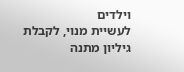וילדים
לעשיית מנוי, לקבלת גיליון מתנה